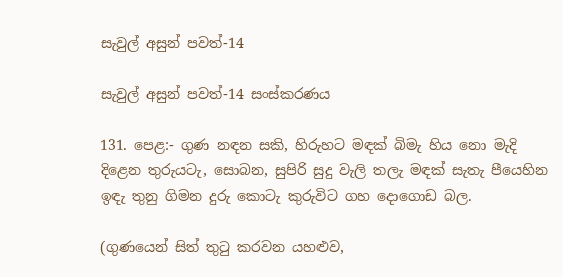සැවුල් අසුන් පවත්-14

සැවුල් අසුන් පවත්-14 සංස්කරණය

131. පෙළ:- ගුණ නඳන සකි, හිරුහට මඳක් බිමැ හිය නො මැදි දිළෙන තුරුයටැ, සොබන, සුපිරි සුදු වැලි තලැ මඳක් සැතැ පීයෙහින ඉඳැ තුනු ගිමන දුරු කොටැ කුරුවිට ගහ දොගොඩ බල.

(ගුණයෙන් සිත් තුටු කරවන යහළුව,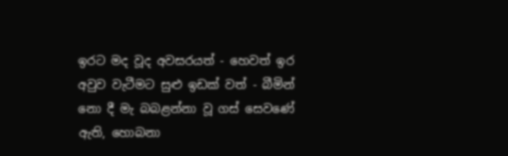ඉරට මද වූද අවසරයත් - හෙවත් ඉර අවුව වැටීමට සුළු ඉඩක් වත් - බීමින් නො දී මැ බබළන්නා වූ ගස් සෙවණේ ඇති, හොබනා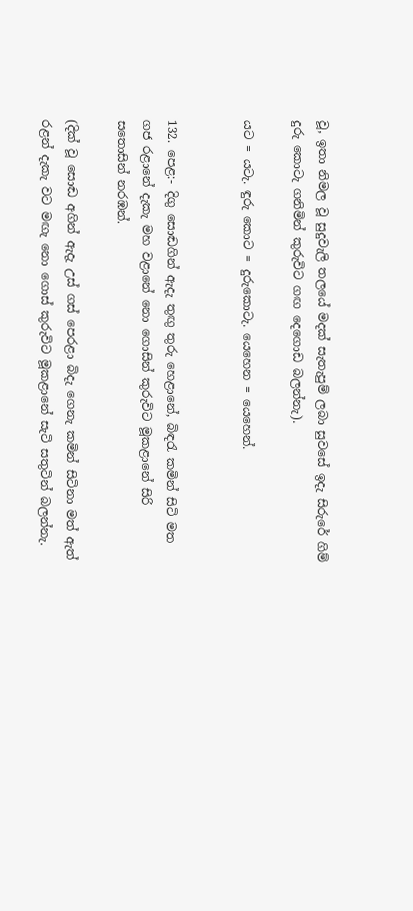වූ, ඉතා නිමල වූ සුදුවැලි තලයේ මදක් සැතැපුම් ලබා සුවසේ ඉදැ සිරුරේ ගිම් දුරු කොටැ ගනිමින් කුරුවිට ගඟ දෙගොඩ බලන්නැ).

යට = යටැ. ඳුරු කොට = දුරුකොටැ. යෙහෙන = යෙහෙන්.


132. පෙළ:- දිගු සොඬගින් ඇදැ තුඟු තුරු හෙළානේ, බිඳරැ කමින් සිටි මත ගජ රළානේ දැකැ මහ වළානේ නො ගොසින් කුරුවිට මූකළානේ සිරි සතොසින් නරඹන්.

(දික් වූ සොඬ අගින් ඇදැ උස් ගස් පෙරළා බිදැ ගෙනැ කමින් සිටිනා මත් ඇත් රළන් දැකැ වට මඟැ නො ගොස් කුරුවිට මූකළානේ සැටි සතුටින් බලන්නැ.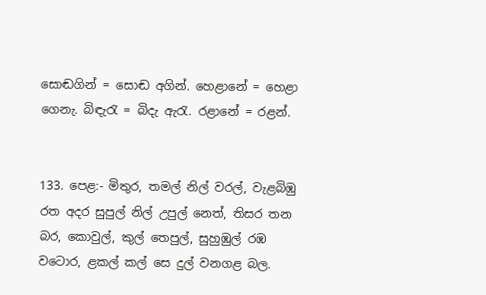සොඬගින් = සොඬ අගින්. හෙළානේ = හෙළා ගෙනැ. බිඳැරැ = බිදැ ඇරැ. රළානේ = රළන්.


133. පෙළ:- මිතුර, තමල් නිල් වරල්, වැළබිඹු රත අදර සුපුල් නිල් උපුල් නෙත්, තිසර තන බර, කොවුල්, කුල් තෙපුල්, සුහුඹුල් රඹ වටොර, ළකල් කල් සෙ දුල් වනගළ බල.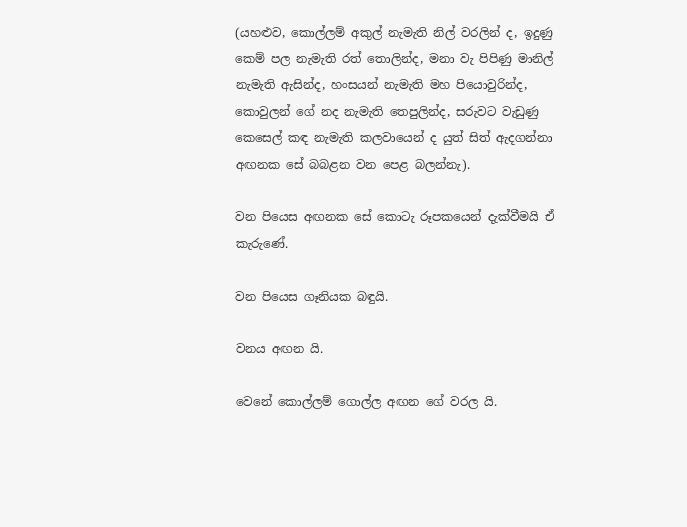(යහළුව, කොල්ලම් අකුල් නැමැති නිල් වරලින් ද, ඉදුණු කෙම් පල නැමැති රත් තොලින්ද, මනා වැ පිපිණු මානිල් නැමැති ඇසින්ද, හංසයන් නැමැති මහ පියොවුරින්ද, කොවුලන් ගේ නද නැමැති තෙපුලින්ද, සරුවට වැඩුණු කෙසෙල් කඳ නැමැති කලවායෙන් ද යුත් සිත් ඇදගන්නා අඟනක සේ බබළන වන පෙළ බලන්නැ).

වන පියෙස අඟනක සේ කොටැ රූපකයෙන් දැක්වීමයි ඒ කැරුණේ.

වන පියෙස ගෑනියක බඳුයි.

වනය අඟන යි.

වෙනේ කොල්ලම් ගොල්ල අඟන ගේ වරල යි.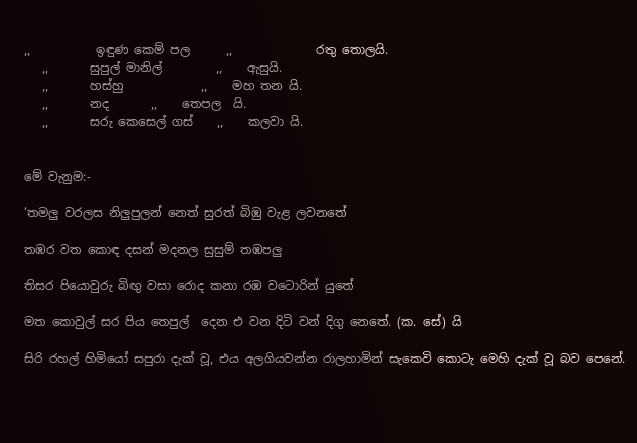,,           ඉඳුණ කෙම් පල      ,,              රතු තොලයි.
   ,,       සුපුල් මානිල්         ,,    ඇසුයි.
   ,,       හස්හු             ,,    මහ තන යි.
   ,,       නද       ,,    තෙපල  යි.
   ,,       සරු කෙසෙල් ගස්    ,,    කලවා යි.


මේ වැනුම:-

‘තමලු වරලස නිලුපුලන් නෙත් සුරත් බිඹු වැළ ලවනතේ

තඹර වත කොඳ දසන් මදනල සුසුම් තඹපලු

තිසර පියොවුරු බිඟු වසා රොද කනා රඹ වටොරින් යුතේ

මත කොවුල් සර පිය තෙපුල් ‍ දෙන එ වන දිටි වන් දිගු නෙතේ. (ක. සේ) යි

සිරි රහල් හිමියෝ සපුරා දැක් වූ, එය අලගියවන්න රාලහාමි‍න් සැකෙවි කොටැ මෙහි දැක් වූ බව පෙනේ.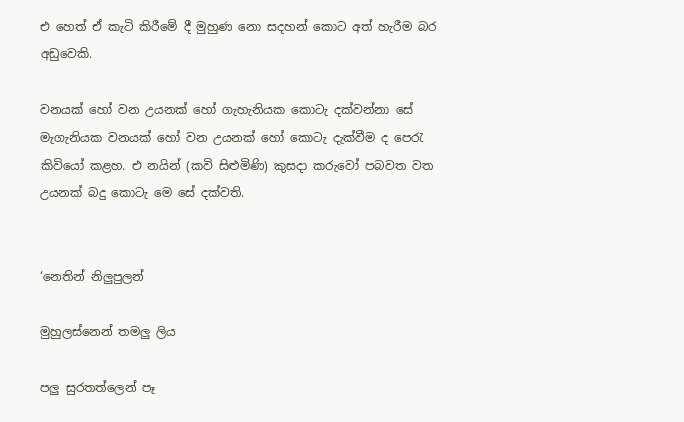එ හෙත් ඒ කැටි කිරීමේ දී මුහුණ නො සදහන් කොට අත් හැරීම බර අඩුවෙකි.

වනයක් හෝ වන උයනක් හෝ ගැහැනියක කොටැ දක්වන්නා සේ මැගැනියක වනයක් හෝ වන උයනක් හෝ කොටැ දැක්වීම ද පෙරැ කිවියෝ කළහ. එ නයින් (කවි සිළුමිණි) කුසදා කරුවෝ පබවත වත උයනක් බදු කොටැ මෙ සේ දක්වති.


‘නෙතින් නිලුපුලන්

මුහුලස්නෙන් තමලු ලිය

පලු සුරතත්ලෙන් පෑ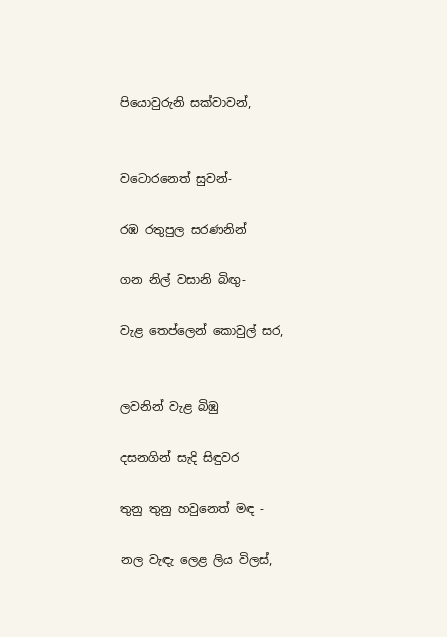පියොවුරුනි සක්වාවන්,


වටොරනෙත් සුවන්-

රඹ රතුපුල සරණනින්

ගන නිල් වසානි බිඟු-

වැළ තෙප්ලෙන් කොවුල් සර,


ලවනින් වැළ බිඹු

දසනගින් සැදි සිඳුවර

තුනු තුනු හවුනෙත් මඳ -

නල වැඳැ ලෙළ ලිය විලස්,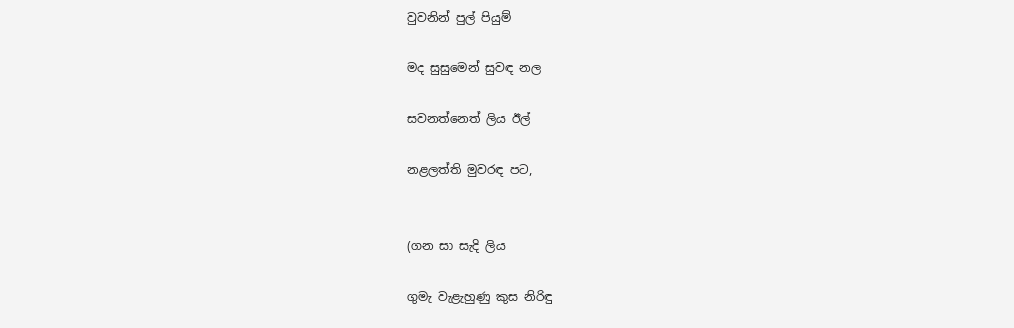වුවනින් පුල් පියුම්

මද සුසුමෙන් සුවඳ නල

සවනත්නෙත් ලිය ඊල්

නළලත්ති මුවරඳ පට,


(ගන සා සැදි ලිය

ගුමැ වැළැහුණු කුස නිරිඳු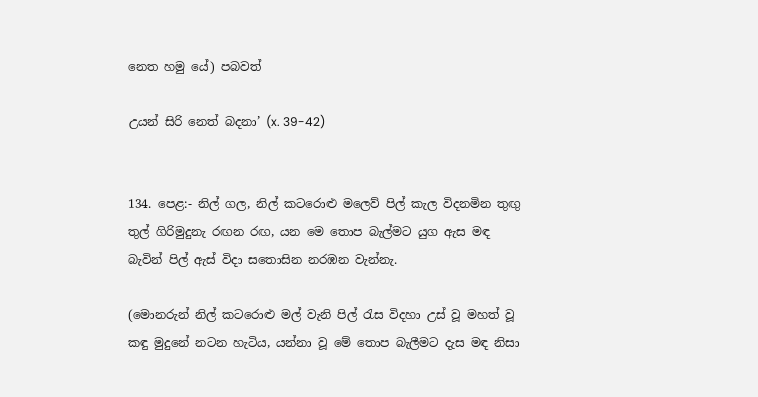නෙත හමු යේ) පබවත්

උයන් සිරි නෙත් බදනා’ (x. 39-42)


134. පෙළ:- නිල් ගල, නිල් කටරොළු මලෙව් පිල් කැල විදනමින තුඟු තුල් ගිරිමුදුනැ රඟන රඟ, යන මෙ තොප බැල්මට යුග ඇස මඳ බැවින් පිල් ඇස් විදා සතොසින නරඹන වැන්නැ.

(මොනරුන් නිල් කටරොළු මල් වැනි පිල් රැස විදහා උස් වූ මහත් වූ කඳු මුදුනේ නටන හැටිය, යන්නා වූ මේ තොප බැලීමට දැස මඳ නිසා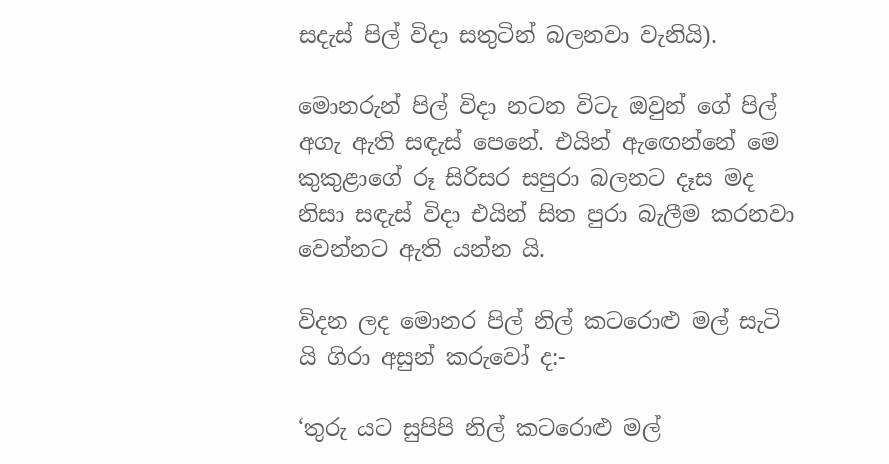සදැස් පිල් විදා සතුටින් බලනවා වැනියි).

මොනරුන් පිල් විදා නටන විටැ ඔවුන් ගේ පිල් අගැ ඇති සඳැස් පෙනේ. එයින් ඇ‍ඟෙන්නේ මෙ කුකුළාගේ රූ සිරිසර සපුරා බලනට දෑස මද නිසා සඳැස් විදා එයින් සිත පුරා බැලීම කරනවා වෙන්නට ඇති යන්න යි.

විදන ලද මොනර පිල් නිල් ක‍ටරොළු මල් සැටි යි ගිරා අසුන් කරුවෝ ද:-

‘තුරු යට සුපිපි නිල් ක‍ටරොළු මල්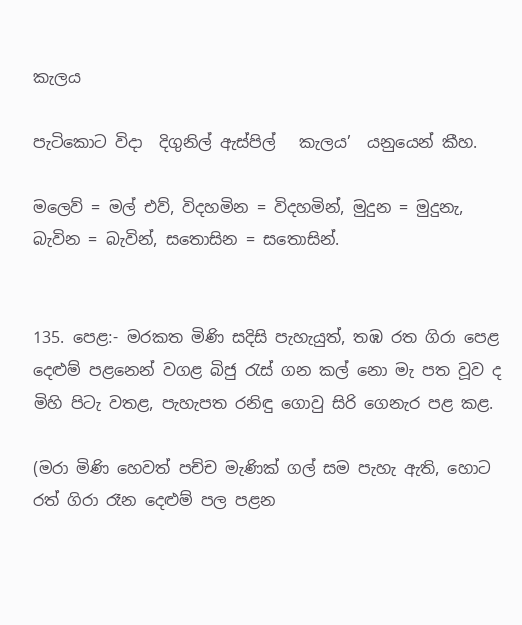කැලය

පැටිකොට විදා  දිගුනිල් ඇස්පිල්   කැලය’  යනුයෙන් කීහ.

මලෙව් = මල් එව්, විදහමින = විදහමින්, මුදුන = මුදුනැ, බැවින = බැවින්, සතොසින = සතොසින්.


135. පෙළ:- මරකත මිණි සදිසි පැහැයුත්, තඹ රත ගිරා පෙළ දෙළුම් පළනෙන් වගළ බිජු රැස් ගන කල් නො මැ පත වූව ද මිහි පිටැ වතළ, පැහැපත රනිඳු ගොවු සිරි ගෙනැර පළ කළ.

(මරා මිණි හෙවත් පච්ච මැණික් ගල් සම පැහැ ඇති, හොට රත් ගිරා රෑන දෙළුම් පල පළන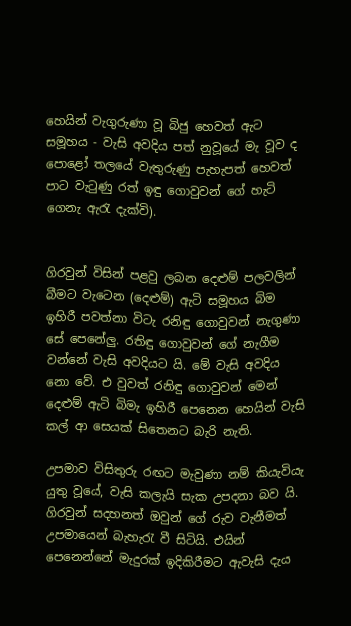හෙයින් වැගුරුණා වූ බිජු හෙවත් ඇට සමූහය - වැසි අවදිය පත් නුවූයේ මැ වූව ද පොළෝ තලයේ වැතුරුණු පැහැපත් හෙවත් පාට වැටුණු රත් ඉඳු ගොවුවන් ගේ හැටි ගෙනැ ඇරැ දැක්වි).


ගිරවුන් විසින් පළවු ලබන දෙළුම් පලවලින් බීමට වැටෙන (දෙළුම්) ඇටි සමූහය බිම ඉහිරී පවත්නා විටැ රනිඳු ගොවුවන් නැගුණා සේ පෙනේලු. රතිඳු ගොවුවන් ගේ නැගීම වන්නේ වැසි අවදියට යි. මේ වැසි අවදිය නො වේ. එ වුවත් රනිඳු ගොවුවන් මෙන් දෙළුම් ඇටි බිමැ ඉහිරී පෙනෙන හෙයින් වැසි කල් ආ සෙයක් සිතෙනට බැරි නැති.

උපමාව විසිතුරු රඟට මැවුණා නම් කියැවියැ යුතු වූයේ, වැසි කලැයි සැක උපදනා බව යි. ගිරවුන් සදහනත් ඔවුන් ගේ රුව වැනීමත් උපමායෙන් බැහැරැ වී සිටියි. එයින් පෙනෙන්නේ මැදුරක් ඉදිකිරීමට ඇවැසි දැය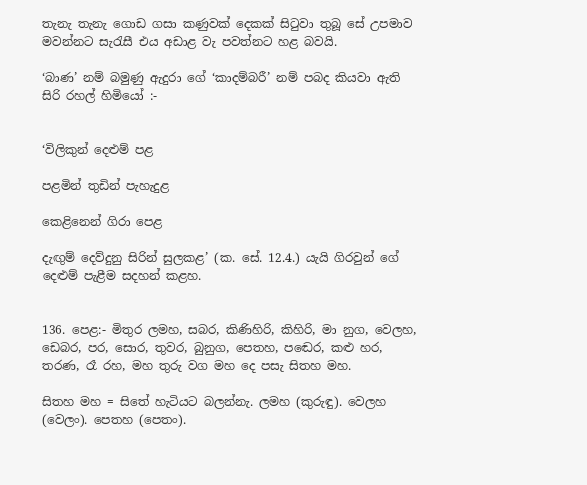තැනැ තැනැ ගොඩ ගසා කණුවක් දෙකක් සිටුවා තුබූ සේ උපමාව මවන්නට සැරැසී එය අඩාළ වැ පවත්නට හළ බවයි.

‘බාණ’ නම් බමුණු ඇදුරා ගේ ‘කාදම්බරී’ නම් පබද කියවා ඇති සිරි රහල් හිමියෝ :-


‘විලිකුන් දෙළුම් පළ

පළමින් තුඩින් පැහැදුළ

කෙළිනෙන් ගිරා පෙළ

දැඟුම් දෙව්දුනු සිරින් සුලකළ’ (ක. සේ. 12.4.) යැයි ගිරවුන් ගේ දෙළුම් පැළීම සදහන් කළහ.


136. පෙළ:- මිතුර ලමහ, සබර, කිණිහිරි, කිහිරි, මා නුග, වෙලහ, ඩෙබර, පර, සොර, තුවර, බුනුග, පෙතහ, ප‍ඬෙර, කළු හර, තරණ, රෑ රහ, මහ තුරු වග මහ දෙ පසැ සිතහ මහ.

සිතහ මහ = සිතේ හැටියට බලන්නැ. ලමහ (කුරුඳු). වෙලහ (වෙලං). පෙතහ (පෙතං).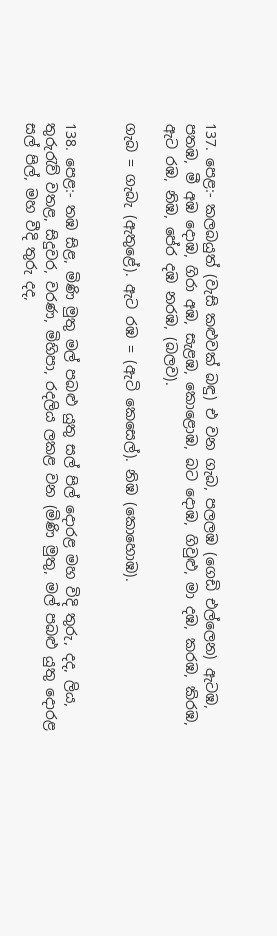137. පෙළ:- කලබයුත් (වැසි කළුවක් බඳු) එ වන ගැබ, පලලඹ (ගෙඩි එල්ලෙන) ඇටඹ, පතඹ, මී අඹ දොඹ, ගිරා අඹ, සැළඹ, කොළොඹ, බට දොඹ, ගිවුළු, මා දඹ, කරඹ, කිරඹ, ඇට රඹ, නිඹ, පේර දඹ නරඹ, (බලව).

ගැබ = ගැබැ (ඇතුළේ). ඇට රඹ = (ඇටි කෙසෙල්). නිඹ (කොහොඹ).


138. පෙළ:- තඹ සිළ, මිණි මුතු මල් පබළු යුතු සල් පිල් දොරළ මහ විදි තුරු, දද, ලිය, තුරුරැව් වතළ, සිදුවර, වරණ, මිහිපා, රදලිය ලකළ වන (මිණි මුතු, මල් පබළු යුතු දොරළ සල් පිල්, මහ වීදි තුරු දද,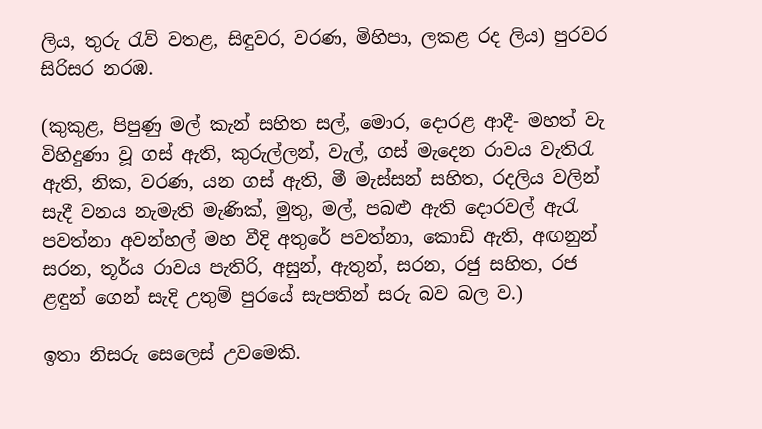ලිය, තුරු රැව් වතළ, සිඳුවර, වරණ, මිහිපා, ලකළ රද ලිය) පුරවර සිරිසර නරඹ.

(කුකුළ, පිපුණු මල් කැන් සහිත සල්, මොර, දොරළ ආදී- මහත් වැ විහිදුණා වූ ගස් ඇති, කුරුල්ලන්, වැල්, ගස් මැදෙන රාවය වැතිරැ ඇති, නික, වරණ, යන ගස් ඇති, මී මැස්සන් සහිත, රදලිය වලින් සැදී වනය නැමැති මැණික්, මුතු, මල්, පබළු ඇති දොරවල් ඇරැ පවත්නා අවන්හල් මහ වීදි අතුරේ පවත්නා, කොඩි ඇති, අඟනුන් සරන, තූර්ය රාවය පැතිරි, අසුන්, ඇතුන්, සරන, රජු සහිත, රජ ළඳුන් ගෙන් සැදි උතුම් පුරයේ සැපතින් සරු බව බල ව.)

ඉතා නිසරු සෙලෙස් උවමෙකි.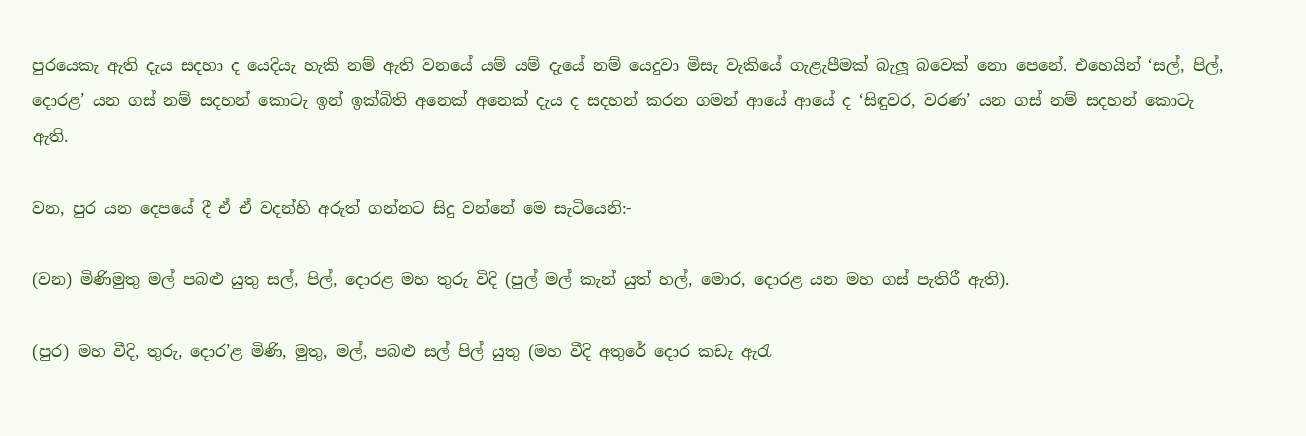පුරයෙකැ ඇති දැය සදහා ද යෙදියැ හැකි නම් ඇති වනයේ යම් යම් දැයේ නම් යෙදුවා මිසැ ‍වැකියේ ගැළැපීමක් බැලූ බවෙක් නො පෙනේ. එහෙයින් ‘සල්, පිල්, දොරළ’ යන ගස් නම් සදහන් කොටැ ඉන් ඉක්බිති අනෙක් අනෙක් දැය ද සදහන් කරන ගමන් ආයේ ආයේ ද ‘සිඳුවර, වරණ’ යන ගස් නම් සදහන් කොටැ ඇති.

වන, පුර යන දෙපයේ දී ඒ ඒ වදන්හි අරුත් ගන්නට සිදු වන්නේ මෙ සැටියෙනි:-

(වන) මිණිමුතු මල් පබළු යුතු සල්, පිල්, දොරළ මහ තුරු විදි (පුල් මල් කැන් යුත් හල්, මොර, දොරළ යන මහ ගස් පැතිරී ඇති).

(පුර) මහ වීදි, තුරු, දොර’ළ මිණි, මුතු, මල්, පබළු සල් පිල් යුතු (මහ වීදි අතුරේ දොර කඩැ ඇරැ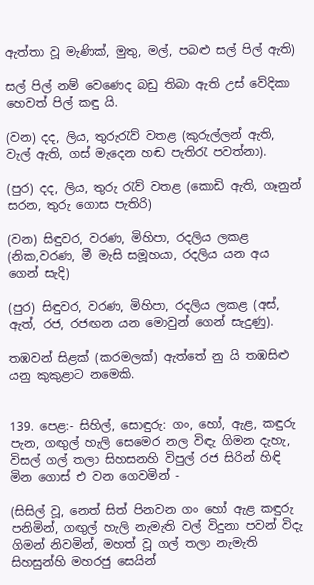ඇත්තා වූ මැණික්, මුතු, මල්, පබළු සල් පිල් ඇති)

සල් පිල් නම් වෙණෙද බඩු තිබා ඇති උස් වේදිකා හෙවත් පිල් කඳු යි.

(වන) දද, ලිය, තුරුරැව් වතළ (කුරුල්ලන් ඇති, වැල් ඇති, ගස් මැදෙන හඬ පැතිරැ පවත්නා).

(පුර) දද, ලිය, තුරු රැව් වතළ (කොඩි ඇති, ගෑනුන් සරන, තුරු ගොස පැතිරි)

(වන) සිඳුවර, වරණ, මිහිපා, රදලිය ලකළ (නික,වරණ, මී මැසි සමූහයා, රදලිය යන අය ගෙන් සැදි)

(පුර) සිඳුවර, වරණ, මිහිපා, රදලිය ලකළ (අස්, ඇත්, රජ, රජඟන යන මොවුන් ගෙන් සැදුණු).

තඹවන් සිළක් (කරමලක්) ඇත්තේ නු යි තඹසිළු යනු කුකුළාට නමෙකි.


139. පෙළ:- සිහිල්, සොඳුරු: ගං, හෝ, ඇළ, කඳුරු පැන, ගඟුල් හැලි සෙමෙර නල විඳැ ගිමන දැහැ, විසල් ගල් තලා සිහසනහි විපුල් රජ සිරින් හිඳි මින ගොස් එ වන ගෙවමින් -

(සිසිල් වූ, නෙත් සිත් පිනවන ගං හෝ ඇළ කඳුරු පනිමින්, ගඟුල් හැලි නැමැති වල් විදුනා පවන් විදැ ගිමන් නිවමින්, මහත් වූ ගල් තලා නැමැති සිහසුන්හි මහරජු සෙයින්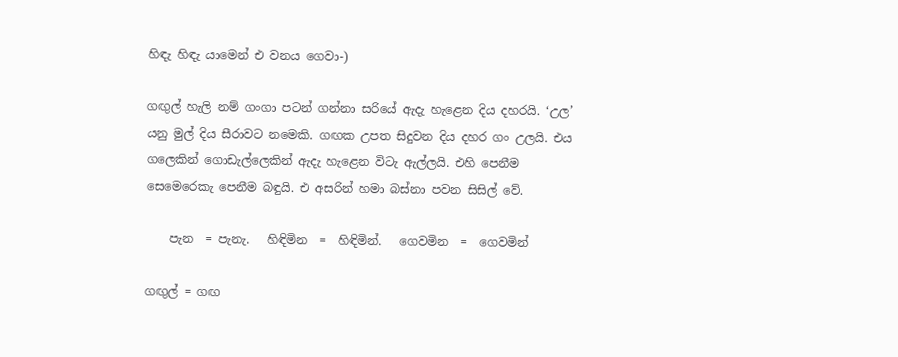හිඳැ හිඳැ යාමෙන් එ වනය ගෙවා-)

ගඟුල් හැලි නම් ගංගා පටන් ගන්නා සරියේ ඇදැ හැළෙන දිය දහරයි. ‘උල’ යනු මුල් දිය සීරාවට නමෙකි. ගඟක උපත සිදුවන දිය දහර ගං උලයි. එය ගලෙකින් ගොඩැල්ලෙකින් ඇදැ හැළෙන විටැ ඇල්ලයි. එහි පෙනීම සෙමෙරෙකැ පෙනීම බඳුයි. එ අසරින් හමා බස්නා පවන සිසිල් වේ.

    පැන  = පැනැ.   හිඳිමින  =  හිඳිමින්.   ගෙවමින  =  ගෙවමින්

ගඟුල් = ගඟ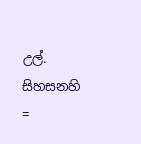උල්. සිහසනහි =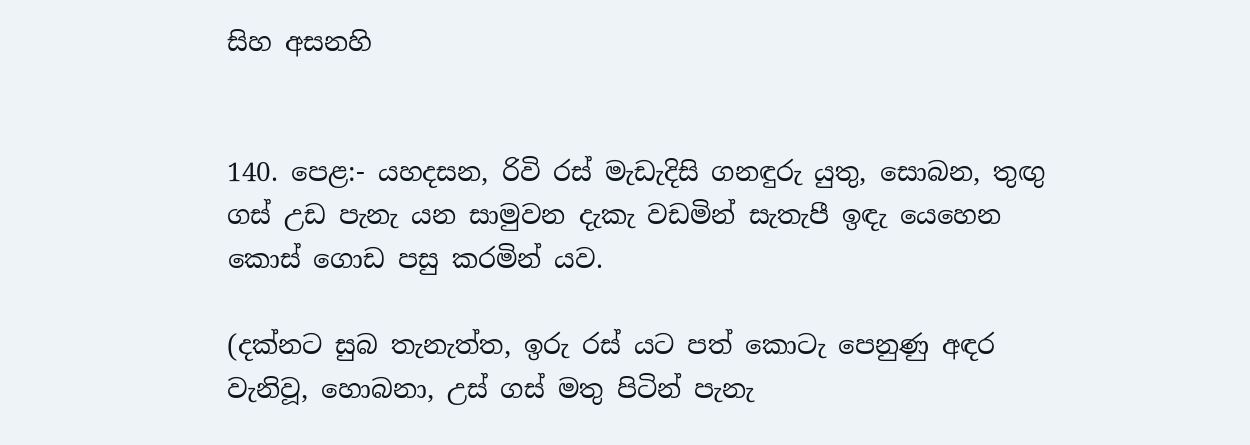සිහ අසනහි


140. පෙළ:- යහදසන, රිවි රස් මැඩැදිසි ගනඳුරු යුතු, සොබන, තුඟු ගස් උඩ පැනැ යන සාමුවන දැකැ වඩමින් සැතැපී ඉඳැ යෙහෙන කොස් ගොඩ පසු කරමින් යව.

(දක්නට සුබ තැනැත්ත, ඉරු රස් යට පත් කොටැ පෙනුණු අඳර වැනිවූ, හොබනා, උස් ගස් මතු පිටින් පැනැ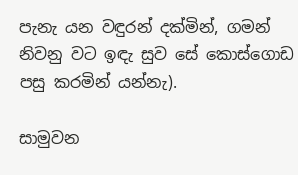පැනැ යන වඳුරන් දක්මින්, ගමන් නිවනු වට ඉඳැ සුව සේ කොස්ගොඩ පසු කරමින් යන්නැ).

සාමුවන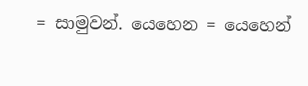= සාමුවන්. යෙහෙන = යෙහෙන්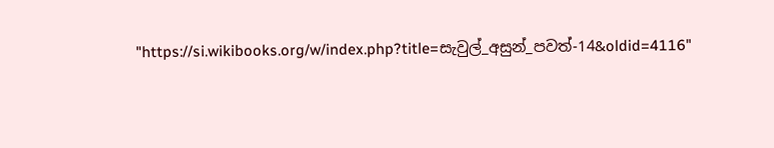"https://si.wikibooks.org/w/index.php?title=සැවුල්_අසුන්_පවත්-14&oldid=4116"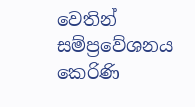වෙතින් සම්ප්‍රවේශනය කෙරිණි